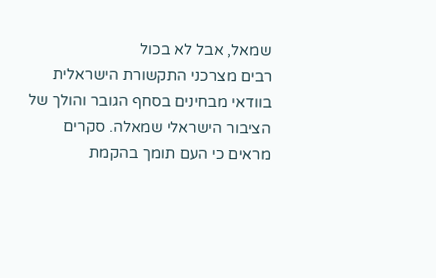שמאל, אבל לא בכול
רבים מצרכני התקשורת הישראלית בוודאי מבחינים בסחף הגובר והולך של הציבור הישראלי שמאלה. סקרים מראים כי העם תומך בהקמת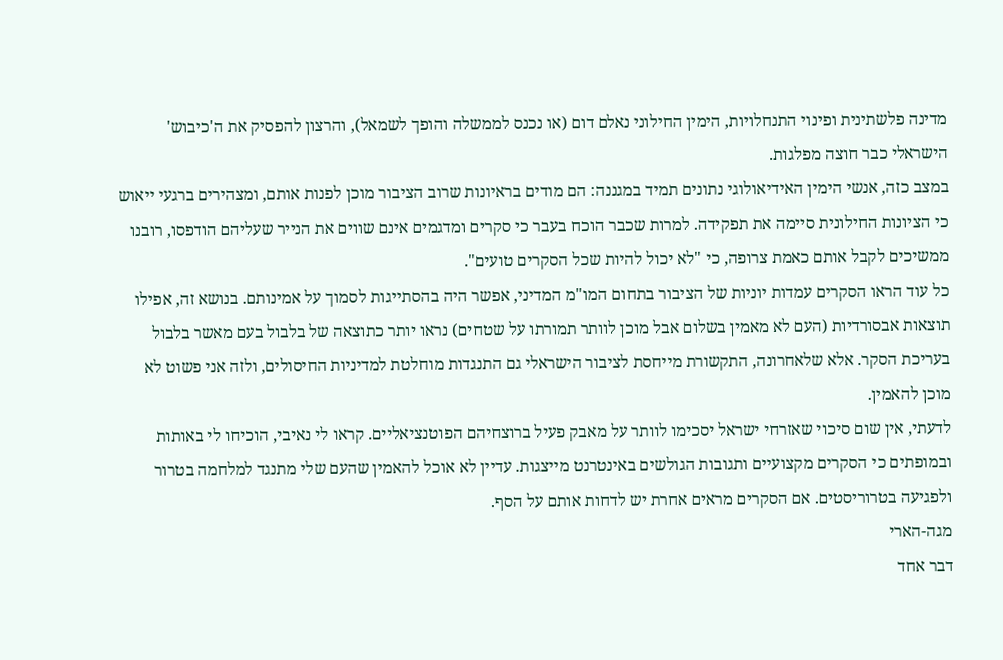מדינה פלשתינית ופינוי התנחלויות, הימין החילוני נאלם דום (או נכנס לממשלה והופך לשמאל), והרצון להפסיק את ה'כיבוש' הישראלי כבר חוצה מפלגות.
במצב כזה, אנשי הימין האידיאולוגי נתונים תמיד במגננה: הם מודים בראיונות שרוב הציבור מוכן לפנות אותם, ומצהירים ברגעי ייאוש כי הציונות החילונית סיימה את תפקידה. למרות שכבר הוכח בעבר כי סקרים ומדגמים אינם שווים את הנייר שעליהם הודפסו, רובנו ממשיכים לקבל אותם כאמת צרופה, כי "לא יכול להיות שכל הסקרים טועים".
כל עוד הראו הסקרים עמדות יוניות של הציבור בתחום המו"מ המדיני, אפשר היה בהסתייגות לסמוך על אמינותם. בנושא זה, אפילו תוצאות אבסורדיות (העם לא מאמין בשלום אבל מוכן לוותר תמורתו על שטחים) נראו יותר כתוצאה של בלבול בעם מאשר בלבול בעריכת הסקר. אלא שלאחרונה, התקשורת מייחסת לציבור הישראלי גם התנגדות מוחלטת למדיניות החיסולים, ולזה אני פשוט לא מוכן להאמין.
לדעתי, אין שום סיכוי שאזרחי ישראל יסכימו לוותר על מאבק פעיל ברוצחיהם הפוטנציאליים. קראו לי נאיבי, הוכיחו לי באותות ובמופתים כי הסקרים מקצועיים ותגובות הגולשים באינטרנט מייצגות. עדיין לא אוכל להאמין שהעם שלי מתנגד למלחמה בטרור ולפגיעה בטרוריסטים. אם הסקרים מראים אחרת יש לדחות אותם על הסף.
מגה-הארי
דבר אחד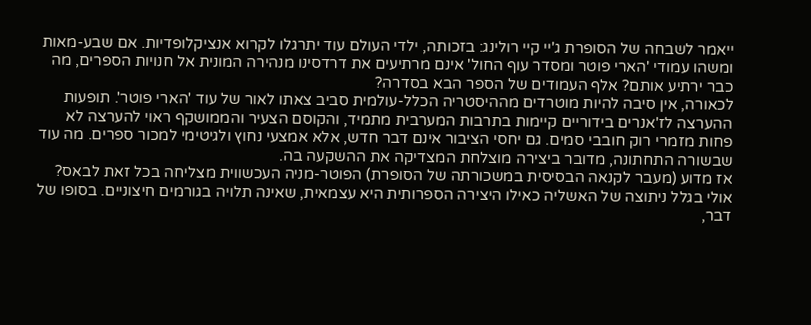ייאמר לשבחה של הסופרת ג'יי קיי רולינג: בזכותה, ילדי העולם עוד יתרגלו לקרוא אנציקלופדיות. אם שבע-מאות ומשהו עמודי 'הארי פוטר ומסדר עוף החול' אינם מרתיעים את דרדסינו מנהירה המונית אל חנויות הספרים, מה כבר ירתיע אותם? אלף העמודים של הספר הבא בסדרה?
לכאורה, אין סיבה להיות מוטרדים מההיסטריה הכלל-עולמית סביב צאתו לאור של עוד 'הארי פוטר'. תופעות ההערצה לז'אנרים בידוריים קיימות בתרבות המערבית מתמיד, והקוסם הצעיר והממושקף ראוי להערצה לא פחות מזמרי רוק חובבי סמים. גם יחסי הציבור אינם דבר חדש, אלא אמצעי נחוץ ולגיטימי למכור ספרים. מה עוד שבשורה התחתונה, מדובר ביצירה מוצלחת המצדיקה את ההשקעה בה.
אז מדוע (מעבר לקנאה הבסיסית במשכורתה של הסופרת) הפוטר-מניה העכשווית מצליחה בכל זאת לבאס? אולי בגלל ניתוצה של האשליה כאילו היצירה הספרותית היא עצמאית, שאינה תלויה בגורמים חיצוניים. בסופו של דבר,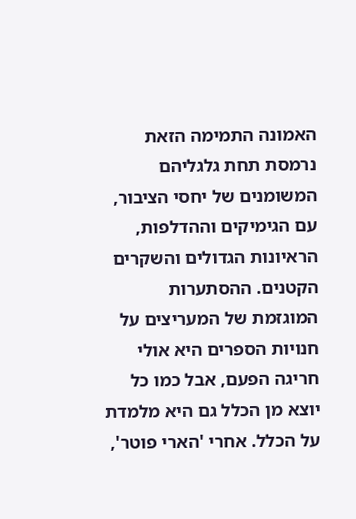האמונה התמימה הזאת נרמסת תחת גלגליהם המשומנים של יחסי הציבור, עם הגימיקים וההדלפות, הראיונות הגדולים והשקרים הקטנים. ההסתערות המוגזמת של המעריצים על חנויות הספרים היא אולי חריגה הפעם, אבל כמו כל יוצא מן הכלל גם היא מלמדת על הכלל. אחרי 'הארי פוטר',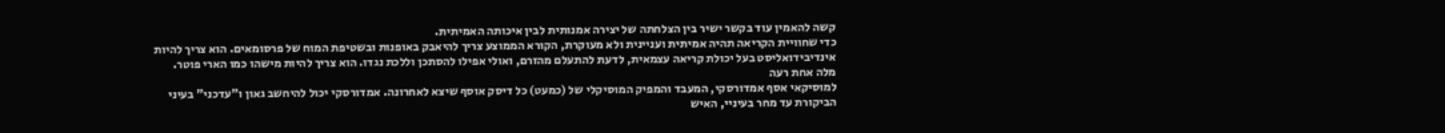קשה להאמין עוד בקשר ישיר בין הצלחתה של יצירה אמנותית לבין איכותה האמיתית.
כדי שחוויית הקריאה תהיה אמיתית ועניינית ולא מעוקרת, הקורא הממוצע צריך להיאבק באופנות ובשטיפת המוח של פרסומאים. הוא צריך להיות אינדיבידואליסט בעל יכולת קריאה עצמאית, לדעת להתעלם מהזרם, ואולי אפילו להסתכן וללכת נגדו. הוא צריך להיות מישהו כמו הארי פוטר.
מלה אחת רעה
למוסיקאי אסף אמדורסקי, המעבד והמפיק המוסיקלי של (כמעט) כל דיסק אוסף שיצא לאחרונה. אמדורסקי יכול להיחשב גאון ו"עדכני" בעיני הביקורת עד מחר בעיניי, האיש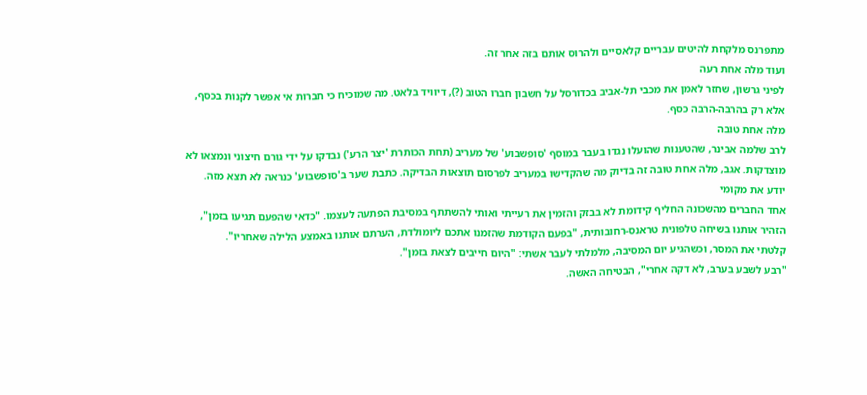מתפרנס מלקחת להיטים עבריים קלאסיים ולהרוס אותם בזה אחר זה.
ועוד מלה אחת רעה
לפיני גרשון, שחזר לאמן את מכבי תל-אביב בכדורסל על חשבון חברו הטוב (?), דיוויד בלאט. מה שמוכיח כי חברות אי אפשר לקנות בכסף, אלא רק בהרבה-הרבה כסף.
מלה אחת טובה
לרב שלמה אבינר, שהטענות שהועלו נגדו בעבר במוסף 'סופשבוע' של מעריב (תחת הכותרת 'יצר הרע') נבדקו על ידי גורם חיצוני ונמצאו לא מוצדקות. אגב, מלה אחת טובה זה בדיוק מה שהקדישו במעריב לפרסום תוצאות הבדיקה. כתבת שער ב'סופשבוע' כנראה לא תצא מזה.
יודע את מקומי
אחד החברים מהשכונה החליף קידומת לא בבזק והזמין את רעייתי ואותי להשתתף במסיבת הפתעה לעצמו. "כדאי שהפעם תגיעו בזמן", הזהיר אותנו בשיחה טלפונית טראנס-רחובותית, "בפעם הקודמת שהזמנו אתכם ליומולדת, הערתם אותנו באמצע הלילה שאחריו".
קלטתי את המסר, וכשהגיע יום המסיבה, מלמלתי לעבר אשתי: "היום חייבים לצאת בזמן".
"רבע לשבע בערב, לא דקה אחרי", הבטיחה האשה.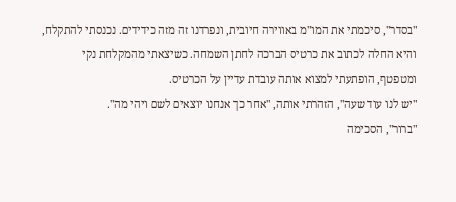"בסדר", סיכמתי את המו"מ באווירה חיובית, ונפרדנו זה מזה כידידים. נכנסתי להתקלח, והיא החלה לכתוב את כרטיס הברכה לחתן השמחה. כשיצאתי מהמקלחת נקי ומטפטף, הופתעתי למצוא אותה עובדת עדיין על הכרטיס.
"יש לנו עוד שעה", הזהרתי אותה, "אחר כך אנחנו יוצאים לשם ויהי מה".
"ברור", הסכימה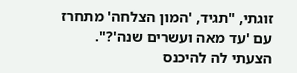זוגתי, "תגיד, 'המון הצלחה' מתחרז עם 'עד מאה ועשרים שנה'?".
הצעתי לה להיכנס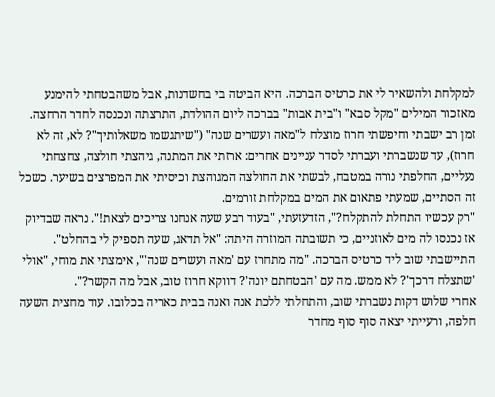למקלחת ולהשאיר לי את כרטיס הברכה. היא הביטה בי בחשדנות, אבל משהבטחתי להימנע מאזכור המילים "מקל סבא" ו"בית אבות" בברכה ליום ההולדת, התרצתה ונכנסה לחדר הרחצה. זמן רב ישבתי וחיפשתי חרוז מוצלח ל"מאה ועשרים שנה" ("שיתגשמו משאלותיך"? לא, זה לא חרוז), עד שנשברתי ועברתי לסדר עניינים אחרים: ארזתי את המתנה, גיהצתי חולצה, צחצחתי נעליים, החלפתי נורה במטבח, לבשתי את החולצה המגוהצת וכיסיתי את המפרצים בשיער. כשכל זה הסתיים, שמעתי פתאום את המים במקלחת זורמים.
"רק עכשיו התחלת להתקלח?", הזדעזעתי, "בעוד רבע שעה אנחנו צריכים לצאת!". נראה שבדיוק אז נכנסו לה מים לאוזניים, כי תשובתה המוזרה היתה: "אל תדאג, שעה תספיק לי בהחלט".
התיישבתי שוב ליד כרטיס הברכה. "מה מתחרז עם 'מאה ועשרים שנה'", אימצתי את מוחי, "אולי 'שתצלח דרכך'? לא ממש. מה עם 'הבטחתם יונה'? דווקא חרוז טוב, אבל מה הקשר?".
אחרי שלוש דקות נשברתי שוב, והתחלתי ללכת אנה ואנה בבית כאריה בכלובו. עוד מחצית השעה
חלפה, ורעייתי יצאה סוף סוף מחדר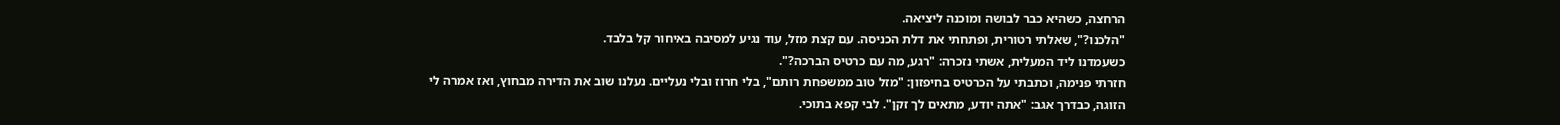הרחצה, כשהיא כבר לבושה ומוכנה ליציאה.
"הלכנו?", שאלתי רטורית, ופתחתי את דלת הכניסה. עם קצת מזל, עוד נגיע למסיבה באיחור קל בלבד.
כשעמדנו ליד המעלית, אשתי נזכרה: "רגע, מה עם כרטיס הברכה?".
חזרתי פנימה, וכתבתי על הכרטיס בחיפזון: "מזל טוב ממשפחת רותם", בלי חרוז ובלי נעליים. נעלנו שוב את הדירה מבחוץ, ואז אמרה לי הזוגה, כבדרך אגב: "אתה יודע, מתאים לך זקן". לבי קפא בתוכי.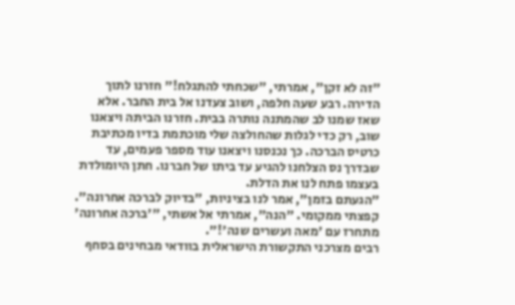"זה לא זקן", אמרתי, "שכחתי להתגלח!" חזרנו לתוך הדירה. רבע שעה חלפה, ושוב צעדנו אל בית החבר. אלא שאז שמנו לב שהמתנה נותרה בבית. חזרנו הביתה ויצאנו שוב, רק כדי לגלות שהחולצה שלי מוכתמת בדיו מכתיבת כרטיס הברכה. כך נכנסנו ויצאנו עוד מספר פעמים, עד שבדרך נס הצלחנו להגיע עד ביתו של חברנו. חתן היומולדת בעצמו פתח לנו את הדלת.
"הגעתם בזמן", אמר לנו בציניות, "בדיוק לברכה אחרונה".
קפצתי ממקומי. "הנה", אמרתי אל אשתי, "'ברכה אחרונה' מתחרז עם 'מאה ועשרים שנה'!".
רבים מצרכני התקשורת הישראלית בוודאי מבחינים בסחף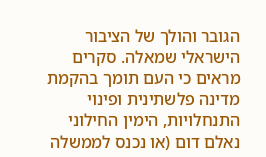הגובר והולך של הציבור הישראלי שמאלה. סקרים מראים כי העם תומך בהקמת מדינה פלשתינית ופינוי התנחלויות, הימין החילוני נאלם דום (או נכנס לממשלה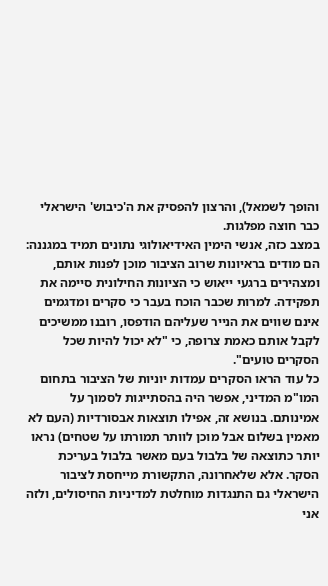והופך לשמאל), והרצון להפסיק את ה'כיבוש' הישראלי כבר חוצה מפלגות.
במצב כזה, אנשי הימין האידיאולוגי נתונים תמיד במגננה: הם מודים בראיונות שרוב הציבור מוכן לפנות אותם, ומצהירים ברגעי ייאוש כי הציונות החילונית סיימה את תפקידה. למרות שכבר הוכח בעבר כי סקרים ומדגמים אינם שווים את הנייר שעליהם הודפסו, רובנו ממשיכים לקבל אותם כאמת צרופה, כי "לא יכול להיות שכל הסקרים טועים".
כל עוד הראו הסקרים עמדות יוניות של הציבור בתחום המו"מ המדיני, אפשר היה בהסתייגות לסמוך על אמינותם. בנושא זה, אפילו תוצאות אבסורדיות (העם לא מאמין בשלום אבל מוכן לוותר תמורתו על שטחים) נראו יותר כתוצאה של בלבול בעם מאשר בלבול בעריכת הסקר. אלא שלאחרונה, התקשורת מייחסת לציבור הישראלי גם התנגדות מוחלטת למדיניות החיסולים, ולזה אני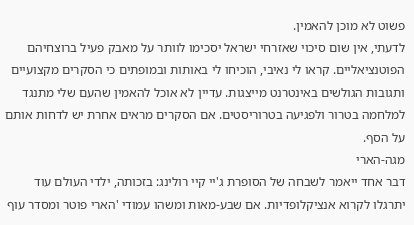פשוט לא מוכן להאמין.
לדעתי, אין שום סיכוי שאזרחי ישראל יסכימו לוותר על מאבק פעיל ברוצחיהם הפוטנציאליים. קראו לי נאיבי, הוכיחו לי באותות ובמופתים כי הסקרים מקצועיים ותגובות הגולשים באינטרנט מייצגות. עדיין לא אוכל להאמין שהעם שלי מתנגד למלחמה בטרור ולפגיעה בטרוריסטים. אם הסקרים מראים אחרת יש לדחות אותם על הסף.
מגה-הארי
דבר אחד ייאמר לשבחה של הסופרת ג'יי קיי רולינג: בזכותה, ילדי העולם עוד יתרגלו לקרוא אנציקלופדיות. אם שבע-מאות ומשהו עמודי 'הארי פוטר ומסדר עוף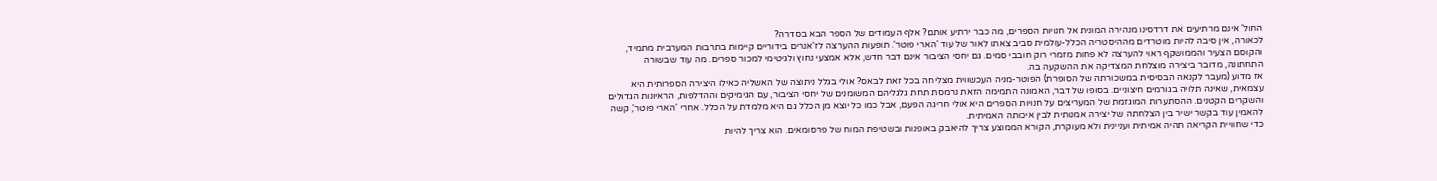החול' אינם מרתיעים את דרדסינו מנהירה המונית אל חנויות הספרים, מה כבר ירתיע אותם? אלף העמודים של הספר הבא בסדרה?
לכאורה, אין סיבה להיות מוטרדים מההיסטריה הכלל-עולמית סביב צאתו לאור של עוד 'הארי פוטר'. תופעות ההערצה לז'אנרים בידוריים קיימות בתרבות המערבית מתמיד, והקוסם הצעיר והממושקף ראוי להערצה לא פחות מזמרי רוק חובבי סמים. גם יחסי הציבור אינם דבר חדש, אלא אמצעי נחוץ ולגיטימי למכור ספרים. מה עוד שבשורה התחתונה, מדובר ביצירה מוצלחת המצדיקה את ההשקעה בה.
אז מדוע (מעבר לקנאה הבסיסית במשכורתה של הסופרת) הפוטר-מניה העכשווית מצליחה בכל זאת לבאס? אולי בגלל ניתוצה של האשליה כאילו היצירה הספרותית היא עצמאית, שאינה תלויה בגורמים חיצוניים. בסופו של דבר, האמונה התמימה הזאת נרמסת תחת גלגליהם המשומנים של יחסי הציבור, עם הגימיקים וההדלפות, הראיונות הגדולים והשקרים הקטנים. ההסתערות המוגזמת של המעריצים על חנויות הספרים היא אולי חריגה הפעם, אבל כמו כל יוצא מן הכלל גם היא מלמדת על הכלל. אחרי 'הארי פוטר', קשה להאמין עוד בקשר ישיר בין הצלחתה של יצירה אמנותית לבין איכותה האמיתית.
כדי שחוויית הקריאה תהיה אמיתית ועניינית ולא מעוקרת, הקורא הממוצע צריך להיאבק באופנות ובשטיפת המוח של פרסומאים. הוא צריך להיות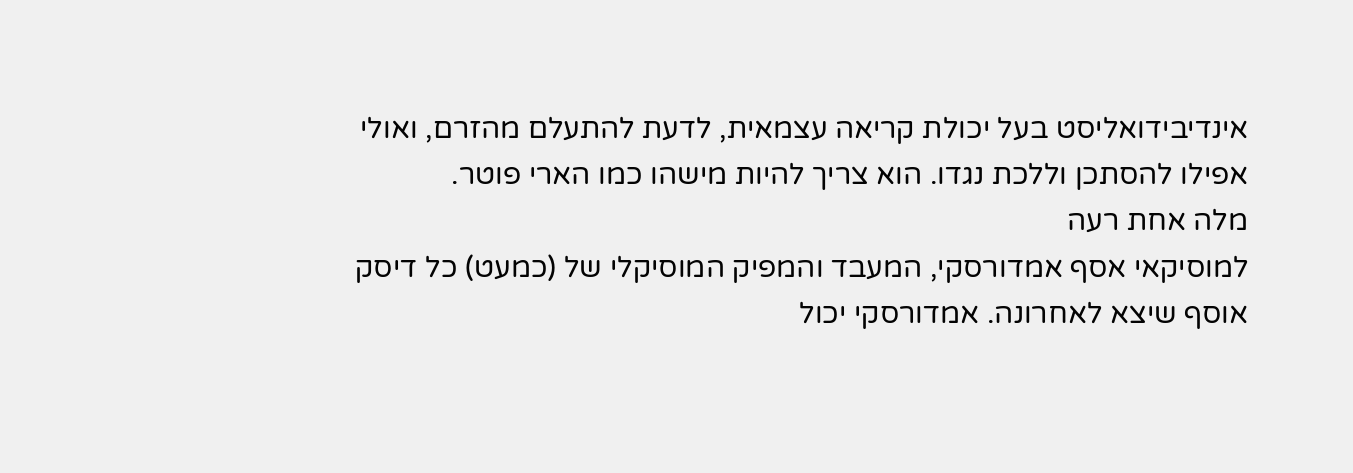אינדיבידואליסט בעל יכולת קריאה עצמאית, לדעת להתעלם מהזרם, ואולי אפילו להסתכן וללכת נגדו. הוא צריך להיות מישהו כמו הארי פוטר.
מלה אחת רעה
למוסיקאי אסף אמדורסקי, המעבד והמפיק המוסיקלי של (כמעט) כל דיסק אוסף שיצא לאחרונה. אמדורסקי יכול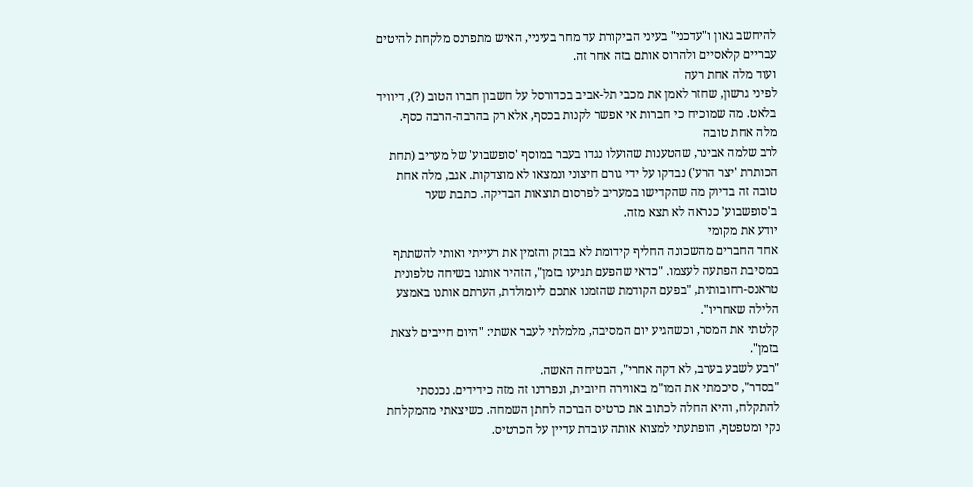להיחשב גאון ו"עדכני" בעיני הביקורת עד מחר בעיניי, האיש מתפרנס מלקחת להיטים עבריים קלאסיים ולהרוס אותם בזה אחר זה.
ועוד מלה אחת רעה
לפיני גרשון, שחזר לאמן את מכבי תל-אביב בכדורסל על חשבון חברו הטוב (?), דיוויד בלאט. מה שמוכיח כי חברות אי אפשר לקנות בכסף, אלא רק בהרבה-הרבה כסף.
מלה אחת טובה
לרב שלמה אבינר, שהטענות שהועלו נגדו בעבר במוסף 'סופשבוע' של מעריב (תחת הכותרת 'יצר הרע') נבדקו על ידי גורם חיצוני ונמצאו לא מוצדקות. אגב, מלה אחת טובה זה בדיוק מה שהקדישו במעריב לפרסום תוצאות הבדיקה. כתבת שער ב'סופשבוע' כנראה לא תצא מזה.
יודע את מקומי
אחד החברים מהשכונה החליף קידומת לא בבזק והזמין את רעייתי ואותי להשתתף במסיבת הפתעה לעצמו. "כדאי שהפעם תגיעו בזמן", הזהיר אותנו בשיחה טלפונית טראנס-רחובותית, "בפעם הקודמת שהזמנו אתכם ליומולדת, הערתם אותנו באמצע הלילה שאחריו".
קלטתי את המסר, וכשהגיע יום המסיבה, מלמלתי לעבר אשתי: "היום חייבים לצאת בזמן".
"רבע לשבע בערב, לא דקה אחרי", הבטיחה האשה.
"בסדר", סיכמתי את המו"מ באווירה חיובית, ונפרדנו זה מזה כידידים. נכנסתי להתקלח, והיא החלה לכתוב את כרטיס הברכה לחתן השמחה. כשיצאתי מהמקלחת נקי ומטפטף, הופתעתי למצוא אותה עובדת עדיין על הכרטיס.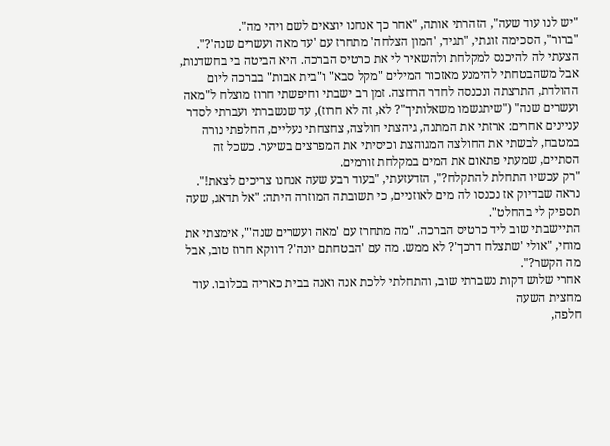"יש לנו עוד שעה", הזהרתי אותה, "אחר כך אנחנו יוצאים לשם ויהי מה".
"ברור", הסכימה זוגתי, "תגיד, 'המון הצלחה' מתחרז עם 'עד מאה ועשרים שנה'?".
הצעתי לה להיכנס למקלחת ולהשאיר לי את כרטיס הברכה. היא הביטה בי בחשדנות, אבל משהבטחתי להימנע מאזכור המילים "מקל סבא" ו"בית אבות" בברכה ליום ההולדת, התרצתה ונכנסה לחדר הרחצה. זמן רב ישבתי וחיפשתי חרוז מוצלח ל"מאה ועשרים שנה" ("שיתגשמו משאלותיך"? לא, זה לא חרוז), עד שנשברתי ועברתי לסדר עניינים אחרים: ארזתי את המתנה, גיהצתי חולצה, צחצחתי נעליים, החלפתי נורה במטבח, לבשתי את החולצה המגוהצת וכיסיתי את המפרצים בשיער. כשכל זה הסתיים, שמעתי פתאום את המים במקלחת זורמים.
"רק עכשיו התחלת להתקלח?", הזדעזעתי, "בעוד רבע שעה אנחנו צריכים לצאת!". נראה שבדיוק אז נכנסו לה מים לאוזניים, כי תשובתה המוזרה היתה: "אל תדאג, שעה תספיק לי בהחלט".
התיישבתי שוב ליד כרטיס הברכה. "מה מתחרז עם 'מאה ועשרים שנה'", אימצתי את מוחי, "אולי 'שתצלח דרכך'? לא ממש. מה עם 'הבטחתם יונה'? דווקא חרוז טוב, אבל מה הקשר?".
אחרי שלוש דקות נשברתי שוב, והתחלתי ללכת אנה ואנה בבית כאריה בכלובו. עוד מחצית השעה
חלפה,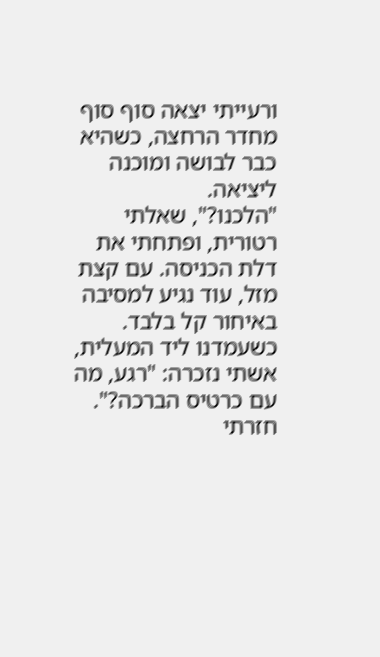ורעייתי יצאה סוף סוף מחדר הרחצה, כשהיא כבר לבושה ומוכנה ליציאה.
"הלכנו?", שאלתי רטורית, ופתחתי את דלת הכניסה. עם קצת מזל, עוד נגיע למסיבה באיחור קל בלבד.
כשעמדנו ליד המעלית, אשתי נזכרה: "רגע, מה עם כרטיס הברכה?".
חזרתי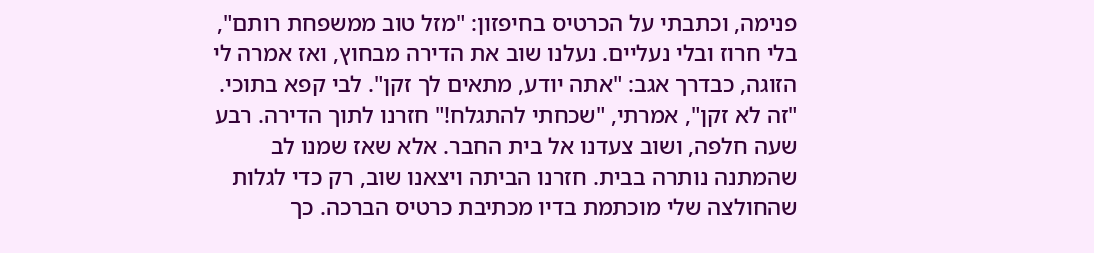פנימה, וכתבתי על הכרטיס בחיפזון: "מזל טוב ממשפחת רותם", בלי חרוז ובלי נעליים. נעלנו שוב את הדירה מבחוץ, ואז אמרה לי הזוגה, כבדרך אגב: "אתה יודע, מתאים לך זקן". לבי קפא בתוכי.
"זה לא זקן", אמרתי, "שכחתי להתגלח!" חזרנו לתוך הדירה. רבע שעה חלפה, ושוב צעדנו אל בית החבר. אלא שאז שמנו לב שהמתנה נותרה בבית. חזרנו הביתה ויצאנו שוב, רק כדי לגלות שהחולצה שלי מוכתמת בדיו מכתיבת כרטיס הברכה. כך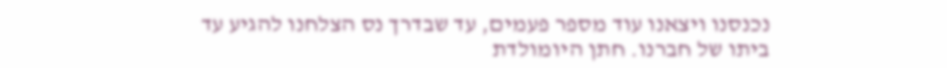נכנסנו ויצאנו עוד מספר פעמים, עד שבדרך נס הצלחנו להגיע עד ביתו של חברנו. חתן היומולדת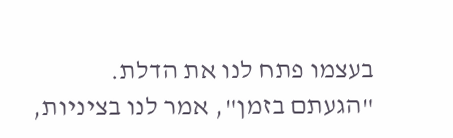בעצמו פתח לנו את הדלת.
"הגעתם בזמן", אמר לנו בציניות,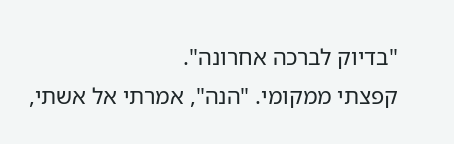"בדיוק לברכה אחרונה".
קפצתי ממקומי. "הנה", אמרתי אל אשתי,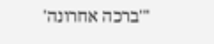"'ברכה אחרונה'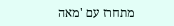מתחרז עם 'מאה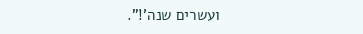ועשרים שנה'!".